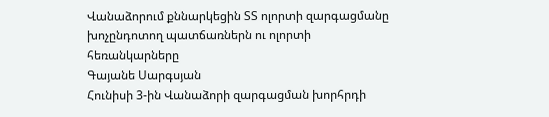Վանաձորում քննարկեցին ՏՏ ոլորտի զարգացմանը խոչընդոտող պատճառներն ու ոլորտի հեռանկարները
Գայանե Սարգսյան
Հունիսի 3-ին Վանաձորի զարգացման խորհրդի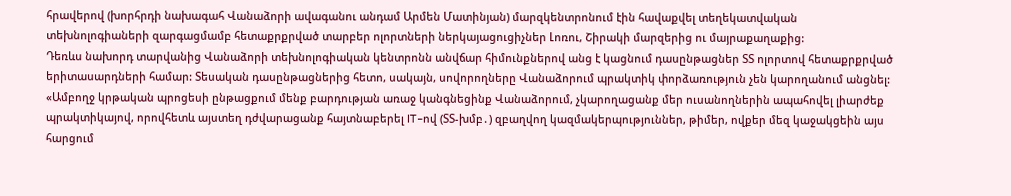հրավերով (խորհրդի նախագահ Վանաձորի ավագանու անդամ Արմեն Մատինյան) մարզկենտրոնում էին հավաքվել տեղեկատվական տեխնոլոգիաների զարգացմամբ հետաքրքրված տարբեր ոլորտների ներկայացուցիչներ Լոռու, Շիրակի մարզերից ու մայրաքաղաքից:
Դեռևս նախորդ տարվանից Վանաձորի տեխնոլոգիական կենտրոնն անվճար հիմունքներով անց է կացնում դասընթացներ ՏՏ ոլորտով հետաքրքրված երիտասարդների համար: Տեսական դասընթացներից հետո, սակայն, սովորողները Վանաձորում պրակտիկ փորձառություն չեն կարողանում անցնել:
«Ամբողջ կրթական պրոցեսի ընթացքում մենք բարդության առաջ կանգնեցինք Վանաձորում, չկարողացանք մեր ուսանողներին ապահովել լիարժեք պրակտիկայով, որովհետև այստեղ դժվարացանք հայտնաբերել IT–ով (ՏՏ-խմբ․) զբաղվող կազմակերպություններ, թիմեր, ովքեր մեզ կաջակցեին այս հարցում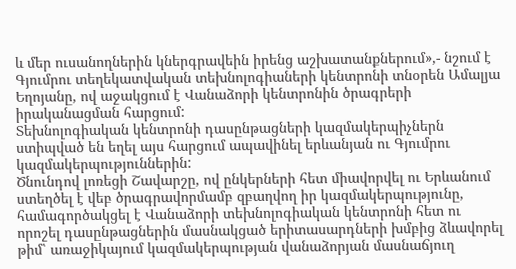և մեր ուսանողներին կներգրավեին իրենց աշխատանքներում»,- նշում է Գյումրու տեղեկատվական տեխնոլոգիաների կենտրոնի տնօրեն Ամալյա Եղոյանը, ով աջակցում է Վանաձորի կենտրոնին ծրագրերի իրականացման հարցում:
Տեխնոլոգիական կենտրոնի դասընթացների կազմակերպիչներն ստիպված են եղել այս հարցում ապավինել երևանյան ու Գյումրու կազմակերպություններին:
Ծնունդով լոռեցի Շավարշը, ով ընկերների հետ միավորվել ու Երևանում ստեղծել է վեբ ծրագրավորմամբ զբաղվող իր կազմակերպությունը, համագործակցել է Վանաձորի տեխնոլոգիական կենտրոնի հետ ու որոշել դասընթացներին մասնակցած երիտասարդների խմբից ձևավորել թիմ՝ առաջիկայում կազմակերպության վանաձորյան մասնաճյուղ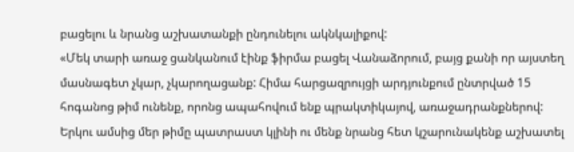բացելու և նրանց աշխատանքի ընդունելու ակնկալիքով:
«Մեկ տարի առաջ ցանկանում էինք ֆիրմա բացել Վանաձորում, բայց քանի որ այստեղ մասնագետ չկար, չկարողացանք: Հիմա հարցազրույցի արդյունքում ընտրված 15 հոգանոց թիմ ունենք, որոնց ապահովում ենք պրակտիկայով, առաջադրանքներով: Երկու ամսից մեր թիմը պատրաստ կլինի ու մենք նրանց հետ կշարունակենք աշխատել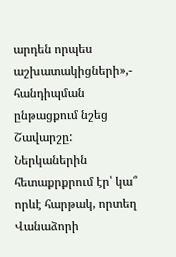արդեն որպես աշխատակիցների»,- հանդիպման ընթացքում նշեց Շավարշը:
Ներկաներին հետաքրքրում էր՝ կա՞ որևէ հարթակ, որտեղ Վանաձորի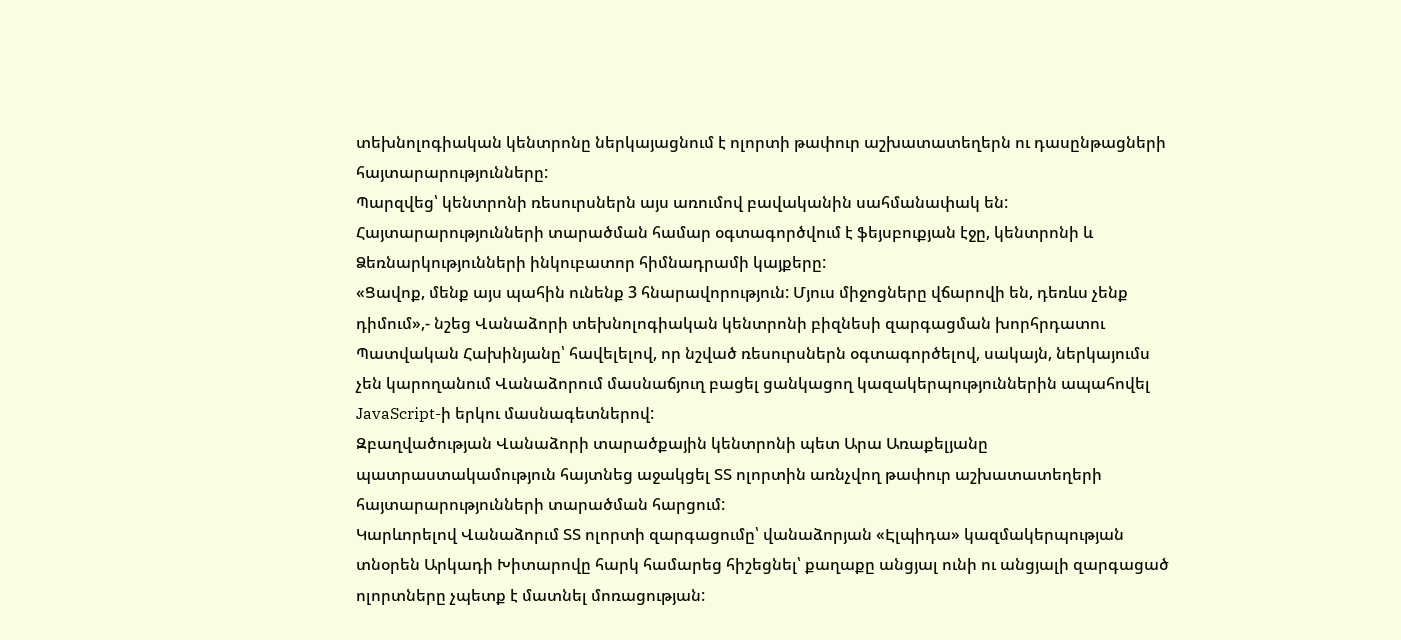տեխնոլոգիական կենտրոնը ներկայացնում է ոլորտի թափուր աշխատատեղերն ու դասընթացների հայտարարությունները:
Պարզվեց՝ կենտրոնի ռեսուրսներն այս առումով բավականին սահմանափակ են: Հայտարարությունների տարածման համար օգտագործվում է ֆեյսբուքյան էջը, կենտրոնի և Ձեռնարկությունների ինկուբատոր հիմնադրամի կայքերը:
«Ցավոք, մենք այս պահին ունենք 3 հնարավորություն: Մյուս միջոցները վճարովի են, դեռևս չենք դիմում»,- նշեց Վանաձորի տեխնոլոգիական կենտրոնի բիզնեսի զարգացման խորհրդատու Պատվական Հախինյանը՝ հավելելով, որ նշված ռեսուրսներն օգտագործելով, սակայն, ներկայումս չեն կարողանում Վանաձորում մասնաճյուղ բացել ցանկացող կազակերպություններին ապահովել JavaScript-ի երկու մասնագետներով:
Զբաղվածության Վանաձորի տարածքային կենտրոնի պետ Արա Առաքելյանը պատրաստակամություն հայտնեց աջակցել ՏՏ ոլորտին առնչվող թափուր աշխատատեղերի հայտարարությունների տարածման հարցում:
Կարևորելով Վանաձորւմ ՏՏ ոլորտի զարգացումը՝ վանաձորյան «Էլպիդա» կազմակերպության տնօրեն Արկադի Խիտարովը հարկ համարեց հիշեցնել՝ քաղաքը անցյալ ունի ու անցյալի զարգացած ոլորտները չպետք է մատնել մոռացության: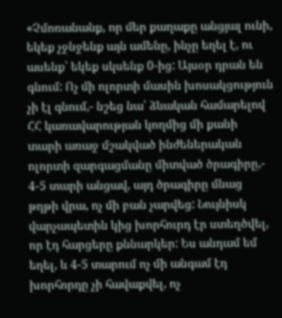«Չմոռանանք, որ մեր քաղաքը անցյալ ունի, եկեք չջնջենք այն ամենը, ինչը եղել է, ու ասենք՝ եկեք սկսենք 0-ից: Այսօր դրան են գնում: Ոչ մի ոլորտի մասին խոսակցություն չի էլ գնում,- նշեց նա՝ ձևական համարելով ՀՀ կառավարության կողմից մի քանի տարի առաջ մշակված ինժեներական ոլորտի զարգացմանը միտված ծրագիրը,- 4-5 տարի անցավ, այդ ծրագիրը մնաց թղթի վրա, ոչ մի բան չարվեց: Նույնիսկ վարչապետին կից խորհուրդ էր ստեղծվել, որ էդ հարցերը քննարկեր: Ես անդամ եմ եղել, և 4-5 տարում ոչ մի անգամ էդ խորհորդը չի հավաքվել, ոչ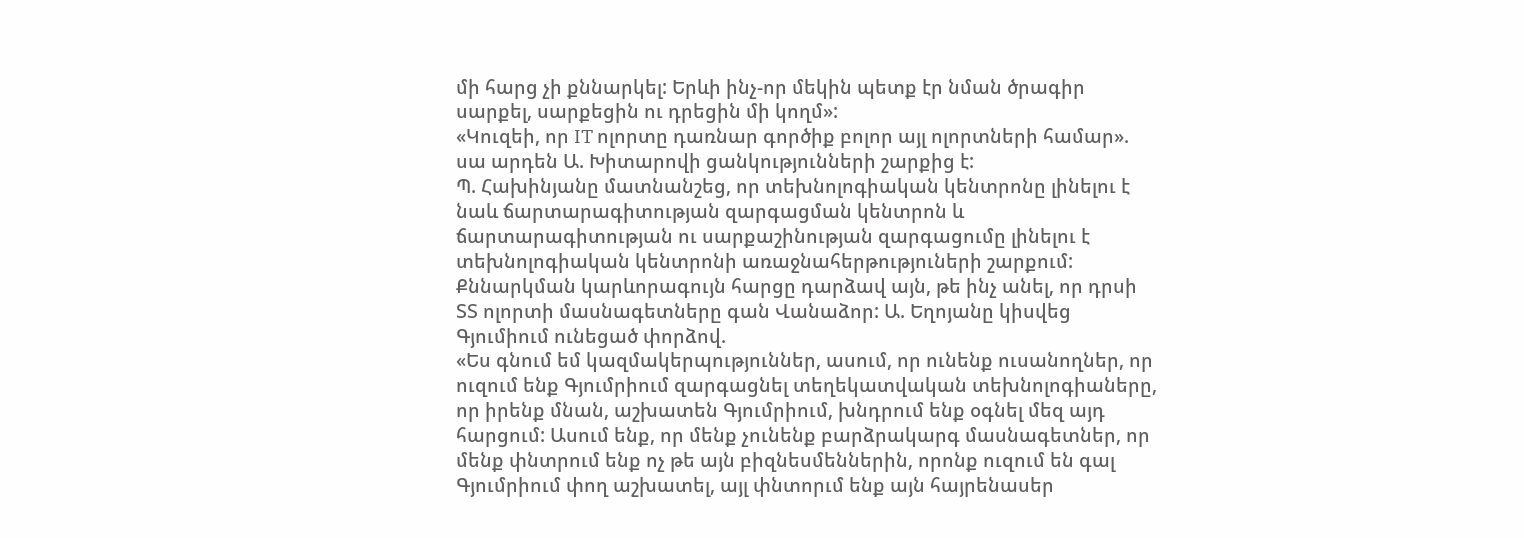մի հարց չի քննարկել: Երևի ինչ-որ մեկին պետք էր նման ծրագիր սարքել, սարքեցին ու դրեցին մի կողմ»:
«Կուզեի, որ IT ոլորտը դառնար գործիք բոլոր այլ ոլորտների համար». սա արդեն Ա. Խիտարովի ցանկությունների շարքից է:
Պ. Հախինյանը մատնանշեց, որ տեխնոլոգիական կենտրոնը լինելու է նաև ճարտարագիտության զարգացման կենտրոն և ճարտարագիտության ու սարքաշինության զարգացումը լինելու է տեխնոլոգիական կենտրոնի առաջնահերթություների շարքում:
Քննարկման կարևորագույն հարցը դարձավ այն, թե ինչ անել, որ դրսի ՏՏ ոլորտի մասնագետները գան Վանաձոր: Ա. Եղոյանը կիսվեց Գյումիում ունեցած փորձով.
«Ես գնում եմ կազմակերպություններ, ասում, որ ունենք ուսանողներ, որ ուզում ենք Գյումրիում զարգացնել տեղեկատվական տեխնոլոգիաները, որ իրենք մնան, աշխատեն Գյումրիում, խնդրում ենք օգնել մեզ այդ հարցում: Ասում ենք, որ մենք չունենք բարձրակարգ մասնագետներ, որ մենք փնտրում ենք ոչ թե այն բիզնեսմեններին, որոնք ուզում են գալ Գյումրիում փող աշխատել, այլ փնտորւմ ենք այն հայրենասեր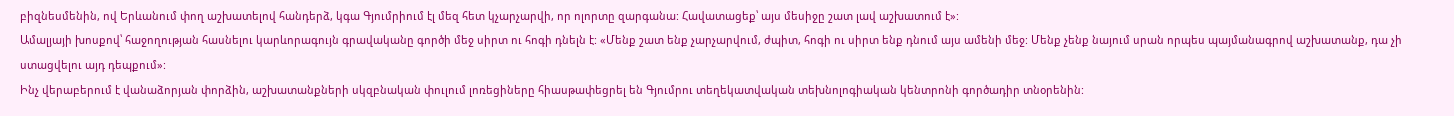բիզնեսմենին, ով Երևանում փող աշխատելով հանդերձ, կգա Գյումրիում էլ մեզ հետ կչարչարվի, որ ոլորտը զարգանա: Հավատացեք՝ այս մեսիջը շատ լավ աշխատում է»:
Ամալյայի խոսքով՝ հաջողության հասնելու կարևորագույն գրավականը գործի մեջ սիրտ ու հոգի դնելն է: «Մենք շատ ենք չարչարվում, ժպիտ, հոգի ու սիրտ ենք դնում այս ամենի մեջ: Մենք չենք նայում սրան որպես պայմանագրով աշխատանք, դա չի ստացվելու այդ դեպքում»:
Ինչ վերաբերում է վանաձորյան փորձին, աշխատանքների սկզբնական փուլում լոռեցիները հիասթափեցրել են Գյումրու տեղեկատվական տեխնոլոգիական կենտրոնի գործադիր տնօրենին: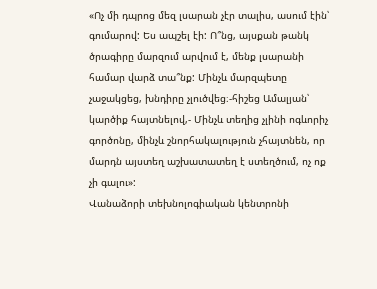«Ոչ մի դպրոց մեզ լսարան չէր տալիս, ասում էին՝ գումարով: Ես ապշել էի: Ո՞նց, այսքան թանկ ծրագիրը մարզում արվում է, մենք լսարանի համար վարձ տա՞նք: Մինչև մարզպետը չաջակցեց, խնդիրը չլուծվեց։-հիշեց Ամալյան՝ կարծիք հայտնելով,- Մինչև տեղից չլինի ոգևորիչ գործոնը, մինչև շնորհակալություն չհայտնեն, որ մարդն այստեղ աշխատատեղ է ստեղծում, ոչ ոք չի գալու»:
Վանաձորի տեխնոլոգիական կենտրոնի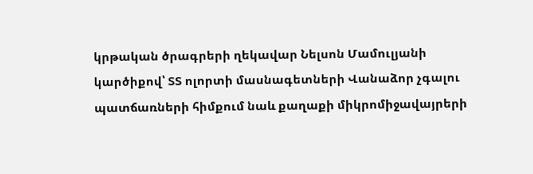կրթական ծրագրերի ղեկավար Նելսոն Մամուլյանի կարծիքով՝ ՏՏ ոլորտի մասնագետների Վանաձոր չգալու պատճառների հիմքում նաև քաղաքի միկրոմիջավայրերի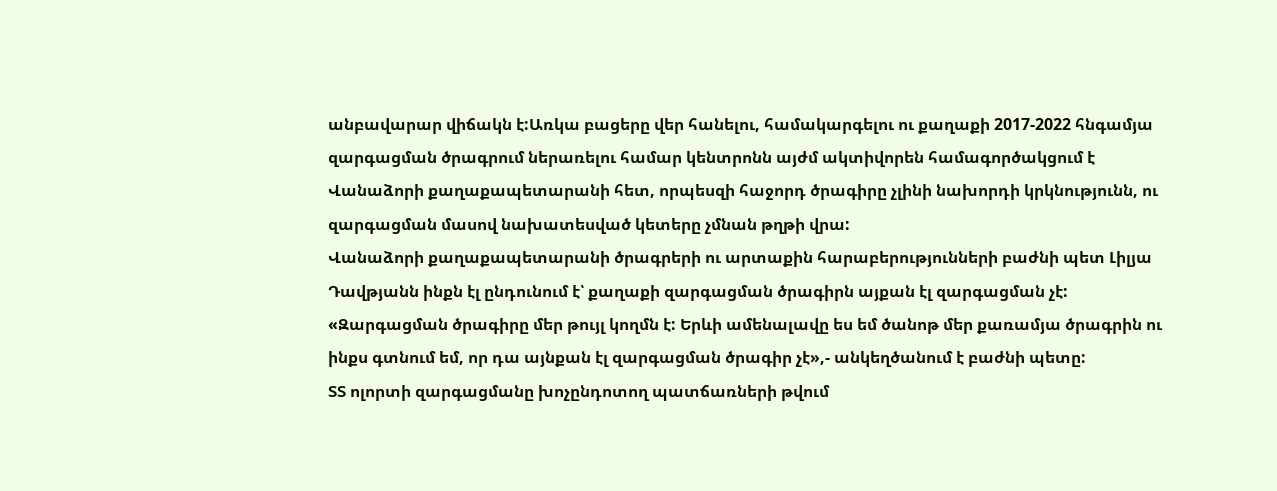անբավարար վիճակն է:Առկա բացերը վեր հանելու, համակարգելու ու քաղաքի 2017-2022 հնգամյա զարգացման ծրագրում ներառելու համար կենտրոնն այժմ ակտիվորեն համագործակցում է Վանաձորի քաղաքապետարանի հետ, որպեսզի հաջորդ ծրագիրը չլինի նախորդի կրկնությունն, ու զարգացման մասով նախատեսված կետերը չմնան թղթի վրա:
Վանաձորի քաղաքապետարանի ծրագրերի ու արտաքին հարաբերությունների բաժնի պետ Լիլյա Դավթյանն ինքն էլ ընդունում է՝ քաղաքի զարգացման ծրագիրն այքան էլ զարգացման չէ:
«Զարգացման ծրագիրը մեր թույլ կողմն է: Երևի ամենալավը ես եմ ծանոթ մեր քառամյա ծրագրին ու ինքս գտնում եմ, որ դա այնքան էլ զարգացման ծրագիր չէ»,- անկեղծանում է բաժնի պետը:
ՏՏ ոլորտի զարգացմանը խոչընդոտող պատճառների թվում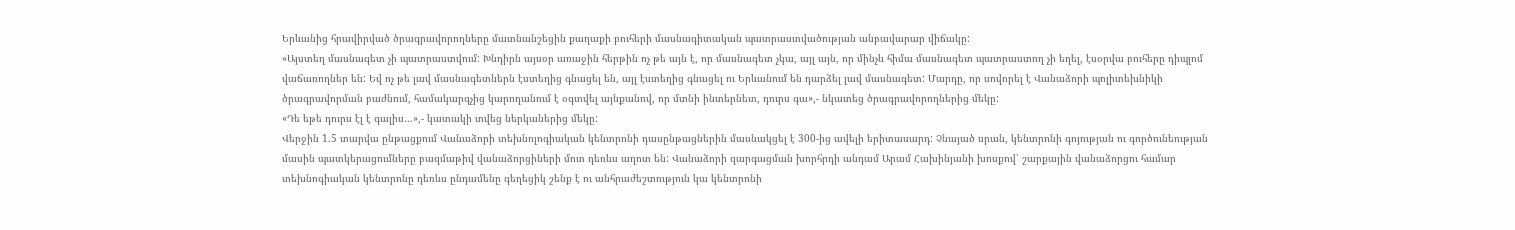Երևանից հրավիրված ծրագրավորողները մատնանշեցին քաղաքի բուհերի մասնագիտական պատրաստվածության անբավարար վիճակը:
«Այստեղ մասնագետ չի պատրաստվում: Խնդիրն այսօր առաջին հերթին ոչ թե այն է, որ մասնագետ չկա, այլ այն, որ մինչև հիմա մասնագետ պատրաստող չի եղել, էսօրվա բուհերը դիպլոմ վաճառողներ են: Եվ ոչ թե լավ մասնագետներն էստեղից գնացել են, այլ էստեղից գնացել ու Երևանում են դարձել լավ մասնագետ: Մարդը, որ սովորել է Վանաձորի պոլիտեխնիկի ծրագրավորման բաժնում, համակարգչից կարողանում է օգտվել այնքանով, որ մտնի ինտերնետ, դուրս գա»,- նկատեց ծրագրավորողներից մեկը:
«Դե եթե դուրս էլ է գալիս…»,- կատակի տվեց ներկաներից մեկը:
Վերջին 1.5 տարվա ընթացքում Վանաձորի տեխնոլոգիական կենտրոնի դասընթացներին մասնակցել է 300-ից ավելի երիտասարդ: Չնայած սրան, կենտրոնի գոյության ու գործունեության մասին պատկերացումները բազմաթիվ վանաձորցիների մոտ դեռևս աղոտ են: Վանաձորի զարգացման խորհրդի անդամ Արամ Հախինյանի խոսքով՝ շարքային վանաձորցու համար տեխնոգիական կենտրոնը դեռևս ընդամենը գեղեցիկ շենք է ու անհրաժեշտություն կա կենտրոնի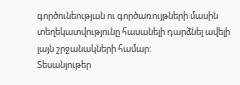գործունեության ու գործառույթների մասին տեղեկատվությունը հասանելի դարձնել ավելի լայն շրջանակների համար:
Տեսանյութեր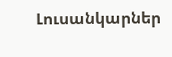Լուսանկարներ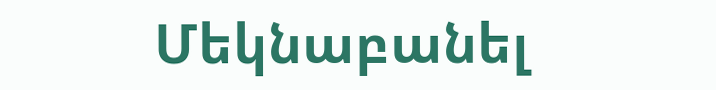Մեկնաբանել